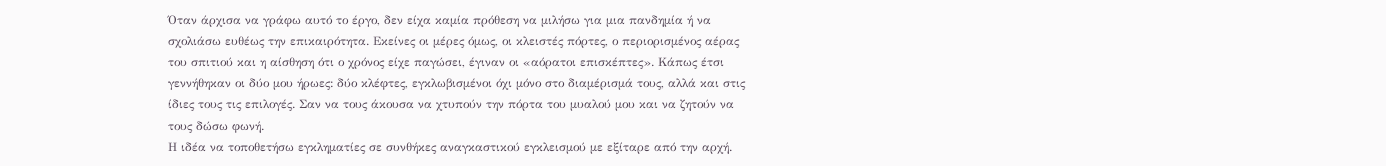Όταν άρχισα να γράφω αυτό το έργο, δεν είχα καμία πρόθεση να μιλήσω για μια πανδημία ή να σχολιάσω ευθέως την επικαιρότητα. Εκείνες οι μέρες όμως, οι κλειστές πόρτες, ο περιορισμένος αέρας του σπιτιού και η αίσθηση ότι ο χρόνος είχε παγώσει, έγιναν οι «αόρατοι επισκέπτες». Κάπως έτσι γεννήθηκαν οι δύο μου ήρωες: δύο κλέφτες, εγκλωβισμένοι όχι μόνο στο διαμέρισμά τους, αλλά και στις ίδιες τους τις επιλογές. Σαν να τους άκουσα να χτυπούν την πόρτα του μυαλού μου και να ζητούν να τους δώσω φωνή.
Η ιδέα να τοποθετήσω εγκληματίες σε συνθήκες αναγκαστικού εγκλεισμού με εξίταρε από την αρχή.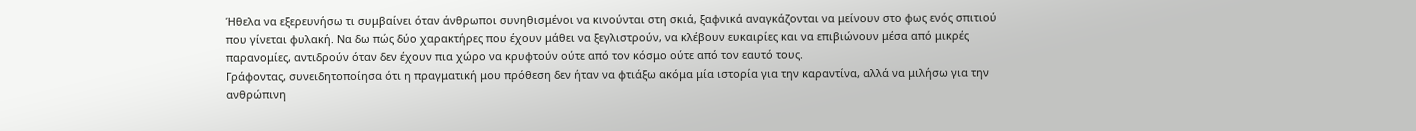Ήθελα να εξερευνήσω τι συμβαίνει όταν άνθρωποι συνηθισμένοι να κινούνται στη σκιά, ξαφνικά αναγκάζονται να μείνουν στο φως ενός σπιτιού που γίνεται φυλακή. Να δω πώς δύο χαρακτήρες που έχουν μάθει να ξεγλιστρούν, να κλέβουν ευκαιρίες και να επιβιώνουν μέσα από μικρές παρανομίες, αντιδρούν όταν δεν έχουν πια χώρο να κρυφτούν ούτε από τον κόσμο ούτε από τον εαυτό τους.
Γράφοντας, συνειδητοποίησα ότι η πραγματική μου πρόθεση δεν ήταν να φτιάξω ακόμα μία ιστορία για την καραντίνα, αλλά να μιλήσω για την ανθρώπινη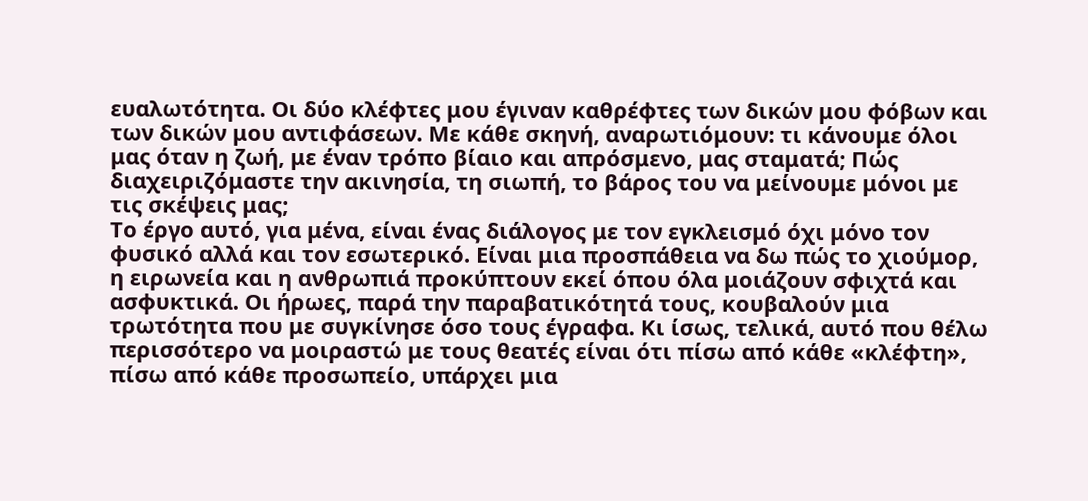ευαλωτότητα. Οι δύο κλέφτες μου έγιναν καθρέφτες των δικών μου φόβων και των δικών μου αντιφάσεων. Με κάθε σκηνή, αναρωτιόμουν: τι κάνουμε όλοι μας όταν η ζωή, με έναν τρόπο βίαιο και απρόσμενο, μας σταματά; Πώς διαχειριζόμαστε την ακινησία, τη σιωπή, το βάρος του να μείνουμε μόνοι με τις σκέψεις μας;
Το έργο αυτό, για μένα, είναι ένας διάλογος με τον εγκλεισμό όχι μόνο τον φυσικό αλλά και τον εσωτερικό. Είναι μια προσπάθεια να δω πώς το χιούμορ, η ειρωνεία και η ανθρωπιά προκύπτουν εκεί όπου όλα μοιάζουν σφιχτά και ασφυκτικά. Οι ήρωες, παρά την παραβατικότητά τους, κουβαλούν μια τρωτότητα που με συγκίνησε όσο τους έγραφα. Κι ίσως, τελικά, αυτό που θέλω περισσότερο να μοιραστώ με τους θεατές είναι ότι πίσω από κάθε «κλέφτη», πίσω από κάθε προσωπείο, υπάρχει μια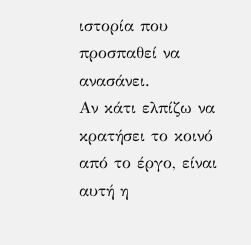ιστορία που προσπαθεί να ανασάνει.
Αν κάτι ελπίζω να κρατήσει το κοινό από το έργο, είναι αυτή η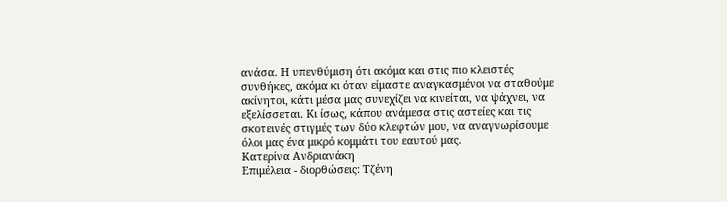ανάσα. Η υπενθύμιση ότι ακόμα και στις πιο κλειστές συνθήκες, ακόμα κι όταν είμαστε αναγκασμένοι να σταθούμε ακίνητοι, κάτι μέσα μας συνεχίζει να κινείται, να ψάχνει, να εξελίσσεται. Κι ίσως, κάπου ανάμεσα στις αστείες και τις σκοτεινές στιγμές των δύο κλεφτών μου, να αναγνωρίσουμε όλοι μας ένα μικρό κομμάτι του εαυτού μας.
Κατερίνα Ανδριανάκη
Επιμέλεια - διορθώσεις: Τζένη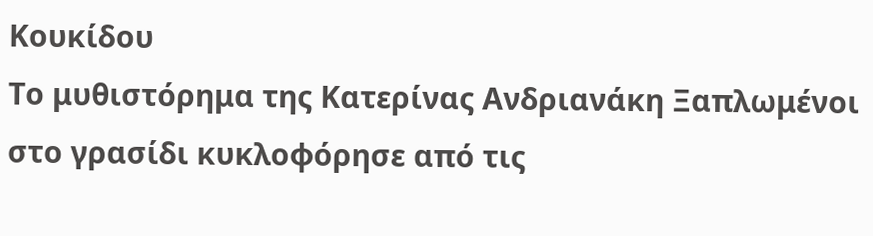Κουκίδου
Το μυθιστόρημα της Κατερίνας Ανδριανάκη Ξαπλωμένοι στο γρασίδι κυκλοφόρησε από τις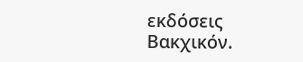εκδόσεις Βακχικόν.